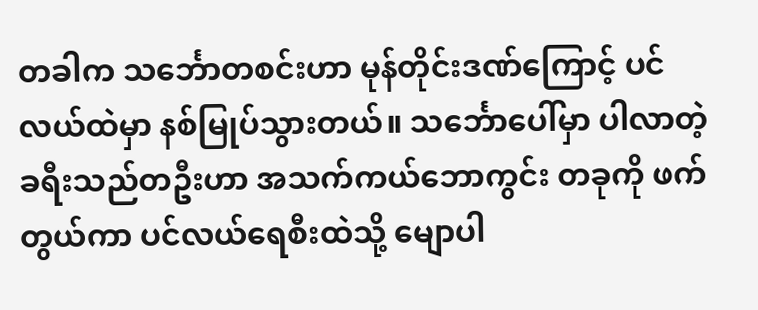တခါက သင်္ဘောတစင်းဟာ မုန်တိုင်းဒဏ်ကြောင့် ပင်လယ်ထဲမှာ နစ်မြုပ်သွားတယ်။ သင်္ဘောပေါ်မှာ ပါလာတဲ့ ခရီးသည်တဦးဟာ အသက်ကယ်ဘောကွင်း တခုကို ဖက်တွယ်ကာ ပင်လယ်ရေစီးထဲသို့ မျောပါ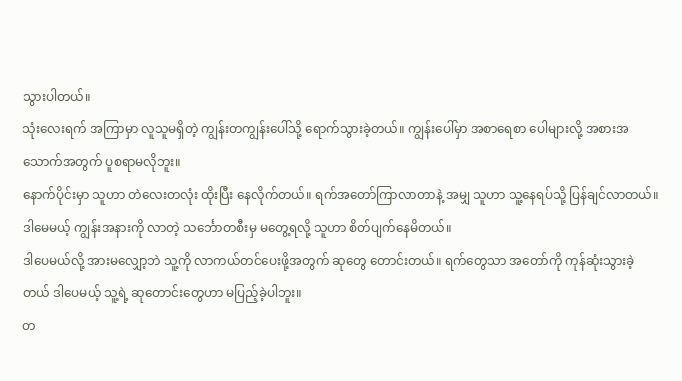သွားပါတယ်။
သုံးလေးရက် အကြာမှာ လူသူမရှိတဲ့ ကျွန်းတကျွန်းပေါ်သို့ ရောက်သွားခဲ့တယ်။ ကျွန်းပေါ်မှာ အစာရေစာ ပေါများလို့ အစားအသောက်အတွက် ပူစရာမလိုဘူး။
နောက်ပိုင်းမှာ သူဟာ တဲလေးတလုံး ထိုးပြီး နေလိုက်တယ်။ ရက်အတော်ကြာလာတာနဲ့ အမျှ သူဟာ သူ့နေရပ်သို့ ပြန်ချင်လာတယ်။ ဒါမေမယ့် ကျွန်းအနားကို လာတဲ့ သင်္ဘောတစီးမှ မတွေ့ရလို့ သူဟာ စိတ်ပျက်နေမိတယ်။
ဒါပေမယ်လို့ အားမလျှော့ဘဲ သူ့ကို လာကယ်တင်ပေးဖို့အတွက် ဆုတွေ တောင်းတယ်။ ရက်တွေသာ အတော်ကို ကုန်ဆုံးသွားခဲ့တယ် ဒါပေမယ့် သူ့ရဲ့ ဆုတောင်းတွေဟာ မပြည့်ခဲ့ပါဘူး။
တ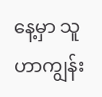နေ့မှာ သူဟာကျွန်း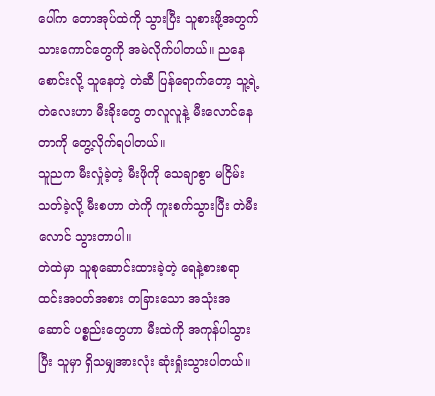ပေါ်က တောအုပ်ထဲကို သွားပြီး သူစားဖို့အတွက် သားကောင်တွေကို အမဲလိုက်ပါတယ်။ ညနေစောင်းလို့ သူနေတဲ့ တဲဆီ ပြန်ရောက်တော့ သူ့ရဲ့ တဲလေးဟာ မီးခိုးတွေ တလူလူနဲ့ မီးလောင်နေတာကို တွေ့လိုက်ရပါတယ်။
သူညက မီးလှုံခဲ့တဲ့ မီးဖိုကို သေချာစွာ မငြိမ်းသတ်ခဲ့လို့ မီးစဟာ တဲကို ကူးစက်သွားပြီး တဲမီးလောင် သွားတာပါ။
တဲထဲမှာ သူစုဆောင်းထားခဲ့တဲ့ ရေနဲ့စားစရာ ထင်းအဝတ်အစား တခြားသော အသုံးအဆောင် ပစ္စည်းတွေဟာ မီးထဲကို အကုန်ပါသွားပြီး သူမှာ ရှိသမျှအားလုံး ဆုံးရှုံးသွားပါတယ်။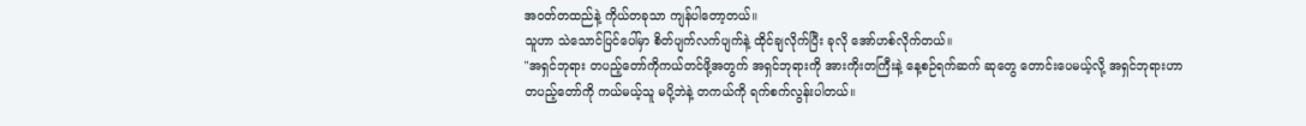အဝတ်တထည်နဲ့ ကိုယ်တခုသာ ကျန်ပါတော့တယ်။
သူဟာ သဲသောင်ပြင်ပေါ်မှာ စိတ်ပျက်လက်ပျက်နဲ့ ထိုင်ချလိုက်ပြီး ခုလို အော်ဟစ်လိုက်တယ်။
"အရှင်ဘုရား တပည့်တော်ကိုကယ်တင်ဖို့အတွက် အရှင်ဘုရားကို အားကိုးတကြီးနဲ့ နေ့စဉ်ရက်ဆက် ဆုတွေ တောင်းပေမယ့်လို့ အရှင်ဘုရားဟာ တပည့်တော်ကို ကယ်မယ့်သူ မပို့ဘဲနဲ့ တကယ်ကို ရက်စက်လွန်းပါတယ်။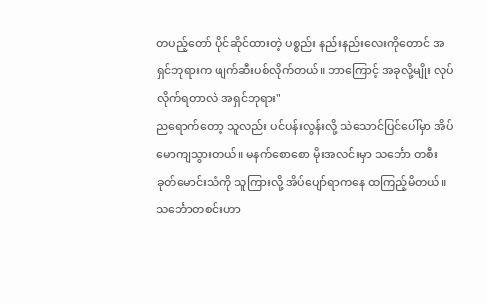တပည့်တော် ပိုင်ဆိုင်ထားတဲ့ ပစ္စည်း နည်းနည်းလေးကိုတောင် အရှင်ဘုရားက ဖျက်ဆီးပစ်လိုက်တယ်။ ဘာကြောင့် အခုလို့မျိုး လုပ်လိုက်ရတာလဲ အရှင်ဘုရား"
ညရောက်တော့ သူလည်း ပင်ပန်းလွန်းလို့ သဲသောင်ပြင်ပေါ်မှာ အိပ်မောကျသွားတယ်။ မနက်စောစော မိုးအလင်းမှာ သင်္ဘော တစီးခုတ်မောင်းသံကို သူကြားလို့ အိပ်ပျော်ရာကနေ ထကြည့်မိတယ်။
သင်္ဘောတစင်းဟာ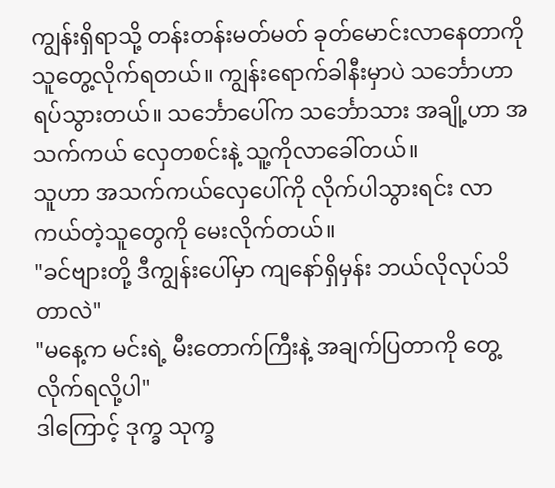ကျွန်းရှိရာသို့ တန်းတန်းမတ်မတ် ခုတ်မောင်းလာနေတာကို သူတွေ့လိုက်ရတယ်။ ကျွန်းရောက်ခါနီးမှာပဲ သင်္ဘောဟာ ရပ်သွားတယ်။ သင်္ဘောပေါ်က သင်္ဘောသား အချို့ဟာ အသက်ကယ် လှေတစင်းနဲ့ သူ့ကိုလာခေါ်တယ်။
သူဟာ အသက်ကယ်လှေပေါ်ကို လိုက်ပါသွားရင်း လာကယ်တဲ့သူတွေကို မေးလိုက်တယ်။
"ခင်ဗျားတို့ ဒီကျွန်းပေါ်မှာ ကျနော်ရှိမှန်း ဘယ်လိုလုပ်သိတာလဲ"
"မနေ့က မင်းရဲ့ မီးတောက်ကြီးနဲ့ အချက်ပြတာကို တွေ့လိုက်ရလို့ပါ"
ဒါကြောင့် ဒုက္ခ သုက္ခ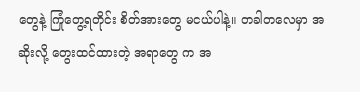တွေနဲ့ ကြုံတွေ့ရတိုင်း စိတ်အားတွေ မငယ်ပါနဲ့။ တခါတလေမှာ အဆိုးလို့ တွေးထင်ထားတဲ့ အရာတွေ က အ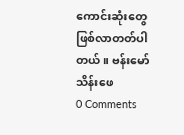ကောင်းဆုံးတွေ ဖြစ်လာတတ်ပါတယ်။ ဗန်းမော်သိန်းဖေ
0 Comments